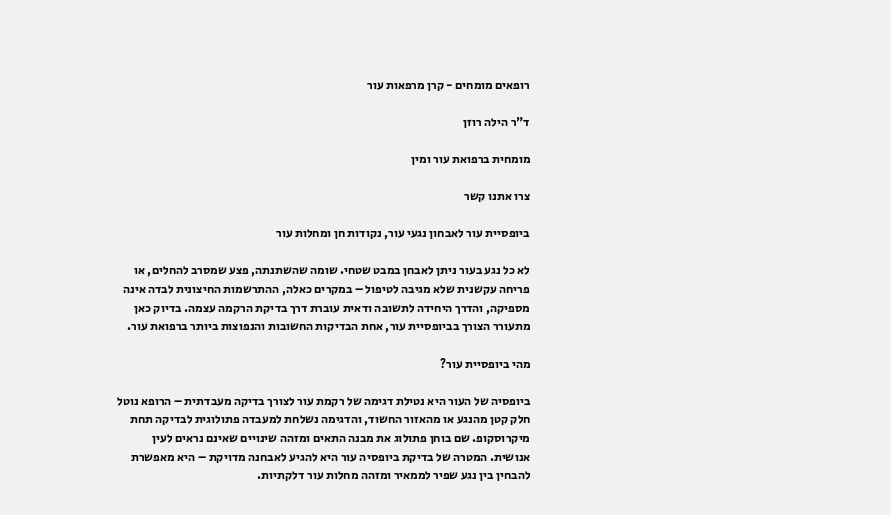רופאים מומחים - קרן מרפאות עור

ד"ר הילה רוזן

מומחית ברפואת עור ומין

צרו אתנו קשר

ביופסיית עור לאבחון נגעי עור, נקודות חן ומחלות עור

לא כל נגע בעור ניתן לאבחן במבט שטחי. שומה שהשתנתה, פצע שמסרב להחלים, או פריחה עקשנית שלא מגיבה לטיפול – במקרים כאלה, ההתרשמות החיצונית לבדה אינה מספיקה, והדרך היחידה לתשובה ודאית עוברת דרך בדיקת הרקמה עצמה. בדיוק כאן מתעורר הצורך בביופסיית עור, אחת הבדיקות החשובות והנפוצות ביותר ברפואת עור.

מהי ביופסיית עור?

ביופסיה של העור היא נטילת דגימה של רקמת עור לצורך בדיקה מעבדתית – הרופא נוטל חלק קטן מהנגע או מהאזור החשוד, והדגימה נשלחת למעבדה פתולוגית לבדיקה תחת מיקרוסקופ. שם בוחן פתולוג את מבנה התאים ומזהה שינויים שאינם נראים לעין אנושית. המטרה של בדיקת ביופסיה עור היא להגיע לאבחנה מדויקת – היא מאפשרת להבחין בין נגע שפיר לממאיר ומזהה מחלות עור דלקתיות.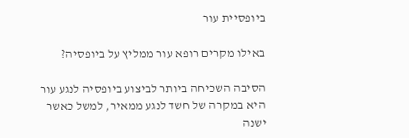ביופסיית עור

באילו מקרים רופא עור ממליץ על ביופסיה?

הסיבה השכיחה ביותר לביצוע ביופסיה לנגע עור היא במקרה של חשד לנגע ממאיר, למשל כאשר ישנה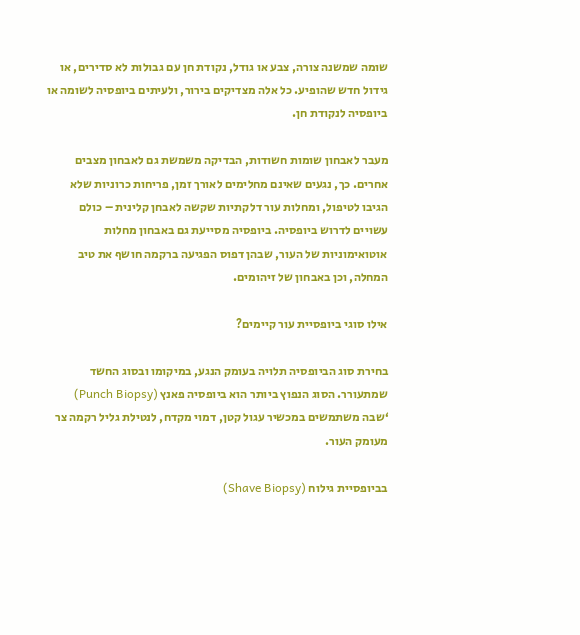שומה שמשנה צורה, צבע או גודל, נקודת חן עם גבולות לא סדירים, או גידול חדש שהופיע. כל אלה מצדיקים בירור, ולעיתים ביופסיה לשומה או ביופסיה לנקודת חן.

מעבר לאבחון שומות חשודות, הבדיקה משמשת גם לאבחון מצבים אחרים. כך, נגעים שאינם מחלימים לאורך זמן, פריחות כרוניות שלא הגיבו לטיפול, ומחלות עור דלקתיות שקשה לאבחן קלינית – כולם עשויים לדרוש ביופסיה. ביופסיה מסייעת גם באבחון מחלות אוטואימוניות של העור, שבהן דפוס הפגיעה ברקמה חושף את טיב המחלה, וכן באבחון של זיהומים.

אילו סוגי ביופסיית עור קיימים?

בחירת סוג הביופסיה תלויה בעומק הנגע, במיקומו ובסוג החשד שמתעורר. הסוג הנפוץ ביותר הוא ביופסיה פאנץ (Punch Biopsy) ‘שבה משתמשים במכשיר עגול קטן, דמוי מקדח, לנטילת גליל רקמה צר מעומק העור.

בביופסיית גילוח (Shave Biopsy)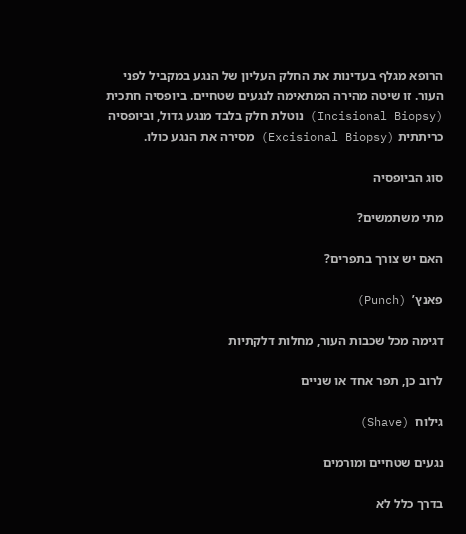הרופא מגלף בעדינות את החלק העליון של הנגע במקביל לפני העור. זו שיטה מהירה המתאימה לנגעים שטחיים. ביופסיה חתכית (Incisional Biopsy) נוטלת חלק בלבד מנגע גדול, וביופסיה כריתתית (Excisional Biopsy) מסירה את הנגע כולו.

סוג הביופסיה

מתי משתמשים?

האם יש צורך בתפרים?

פאנץ’  (Punch)

דגימה מכל שכבות העור, מחלות דלקתיות

לרוב כן, תפר אחד או שניים

גילוח  (Shave)

נגעים שטחיים ומורמים

בדרך כלל לא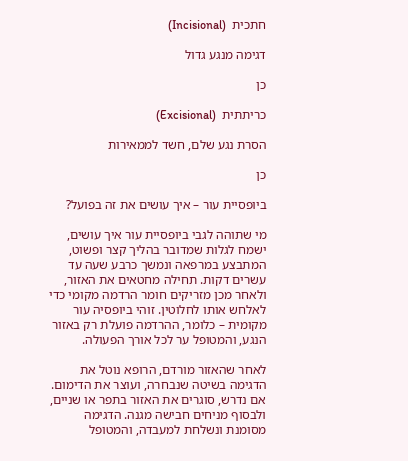חתכית  (Incisional)

דגימה מנגע גדול

כן

כריתתית  (Excisional)

הסרת נגע שלם, חשד לממאירות

כן

ביופסיית עור – איך עושים את זה בפועל?

מי שתוהה לגבי ביופסיית עור איך עושים, ישמח לגלות שמדובר בהליך קצר ופשוט, המתבצע במרפאה ונמשך כרבע שעה עד עשרים דקות. תחילה מחטאים את האזור, ולאחר מכן מזריקים חומר הרדמה מקומי כדי לאלחש אותו לחלוטין. זוהי ביופסיה עור מקומית – כלומר, ההרדמה פועלת רק באזור הנגע, והמטופל ער לכל אורך הפעולה.

לאחר שהאזור מורדם, הרופא נוטל את הדגימה בשיטה שנבחרה, ועוצר את הדימום. אם נדרש, סוגרים את האזור בתפר או שניים, ולבסוף מניחים חבישה מגנה. הדגימה מסומנת ונשלחת למעבדה, והמטופל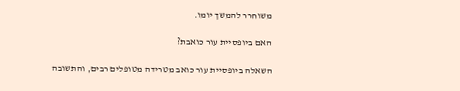משוחרר להמשך יומו.

האם ביופסיית עור כואבת?

השאלה ביופסיית עור כואב מטרידה מטופלים רבים, והתשובה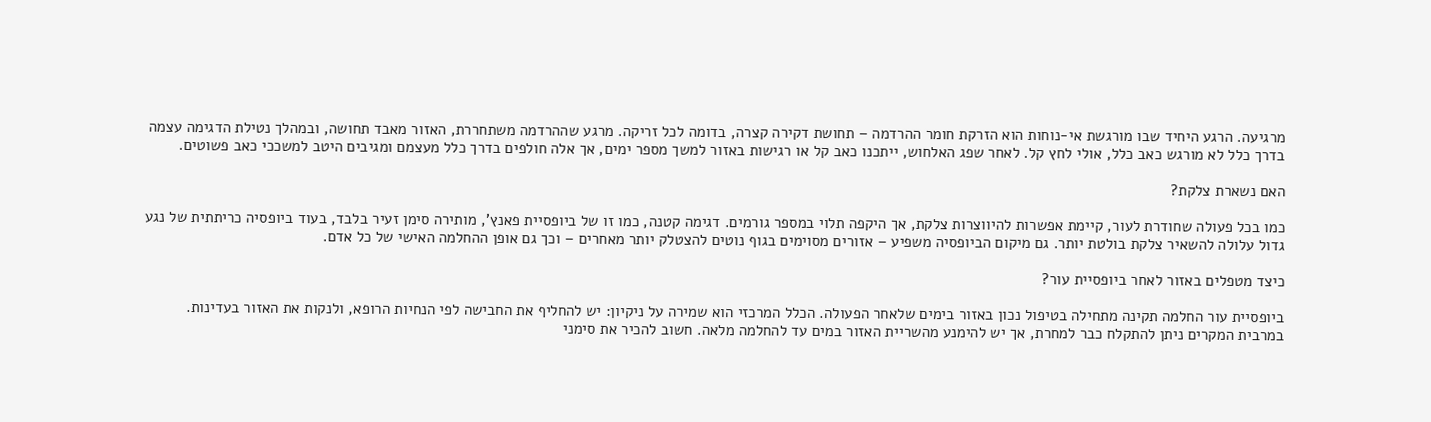מרגיעה. הרגע היחיד שבו מורגשת אי-נוחות הוא הזרקת חומר ההרדמה – תחושת דקירה קצרה, בדומה לכל זריקה. מרגע שההרדמה משתחררת, האזור מאבד תחושה, ובמהלך נטילת הדגימה עצמה בדרך כלל לא מורגש כאב כלל, אולי לחץ קל. לאחר שפג האלחוש, ייתכנו כאב קל או רגישות באזור למשך מספר ימים, אך אלה חולפים בדרך כלל מעצמם ומגיבים היטב למשככי כאב פשוטים.

האם נשארת צלקת?

כמו בכל פעולה שחודרת לעור, קיימת אפשרות להיווצרות צלקת, אך היקפה תלוי במספר גורמים. דגימה קטנה, כמו זו של ביופסיית פאנץ’, מותירה סימן זעיר בלבד, בעוד ביופסיה כריתתית של נגע גדול עלולה להשאיר צלקת בולטת יותר. גם מיקום הביופסיה משפיע – אזורים מסוימים בגוף נוטים להצטלק יותר מאחרים – וכך גם אופן ההחלמה האישי של כל אדם.

כיצד מטפלים באזור לאחר ביופסיית עור?

ביופסיית עור החלמה תקינה מתחילה בטיפול נכון באזור בימים שלאחר הפעולה. הכלל המרכזי הוא שמירה על ניקיון: יש להחליף את החבישה לפי הנחיות הרופא, ולנקות את האזור בעדינות. במרבית המקרים ניתן להתקלח כבר למחרת, אך יש להימנע מהשריית האזור במים עד להחלמה מלאה. חשוב להכיר את סימני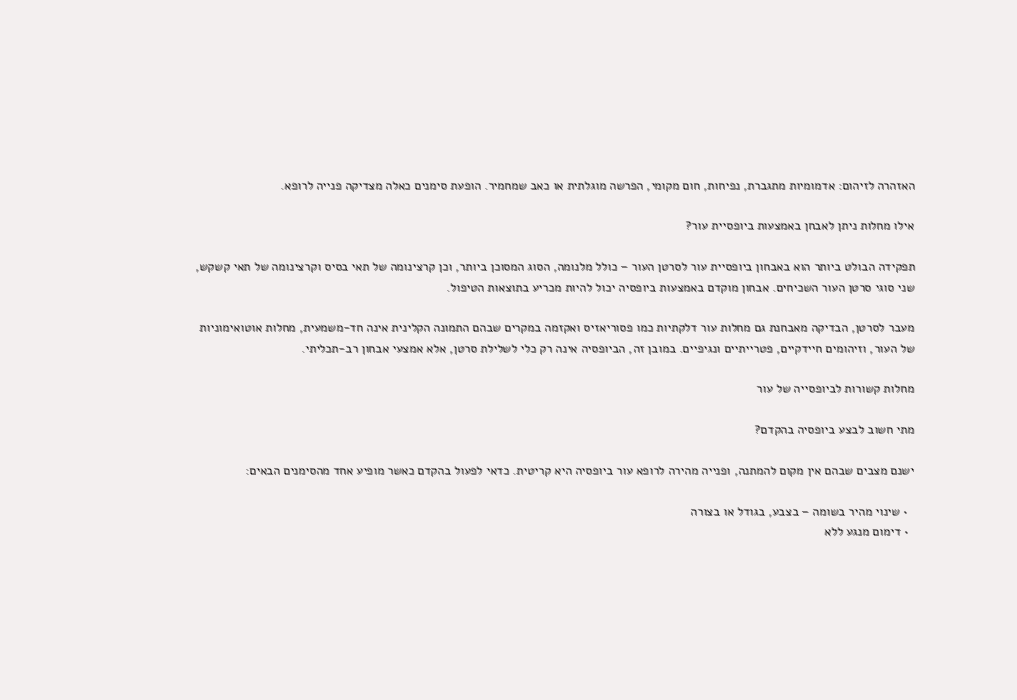האזהרה לזיהום: אדמומיות מתגברת, נפיחות, חום מקומי, הפרשה מוגלתית או כאב שמחמיר. הופעת סימנים כאלה מצדיקה פנייה לרופא.

אילו מחלות ניתן לאבחן באמצעות ביופסיית עור?

תפקידה הבולט ביותר הוא באבחון ביופסיית עור לסרטן העור – כולל מלנומה, הסוג המסוכן ביותר, וכן קרצינומה של תאי בסיס וקרצינומה של תאי קשקש, שני סוגי סרטן העור השכיחים. אבחון מוקדם באמצעות ביופסיה יכול להיות מכריע בתוצאות הטיפול.

מעבר לסרטן, הבדיקה מאבחנת גם מחלות עור דלקתיות כמו פסוריאזיס ואקזמה במקרים שבהם התמונה הקלינית אינה חד-משמעית, מחלות אוטואימוניות של העור, וזיהומים חיידקיים, פטרייתיים ונגיפיים. במובן זה, הביופסיה אינה רק כלי לשלילת סרטן, אלא אמצעי אבחון רב-תכליתי.

מחלות קשורות לביופסייה של עור

מתי חשוב לבצע ביופסיה בהקדם?

ישנם מצבים שבהם אין מקום להמתנה, ופנייה מהירה לרופא עור ביופסיה היא קריטית. כדאי לפעול בהקדם כאשר מופיע אחד מהסימנים הבאים:

  • שינוי מהיר בשומה – בצבע, בגודל או בצורה
  • דימום מנגע ללא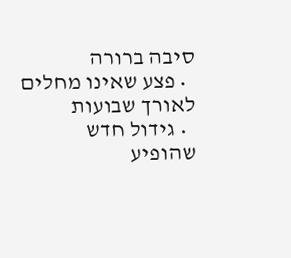סיבה ברורה
  • פצע שאינו מחלים לאורך שבועות
  • גידול חדש שהופיע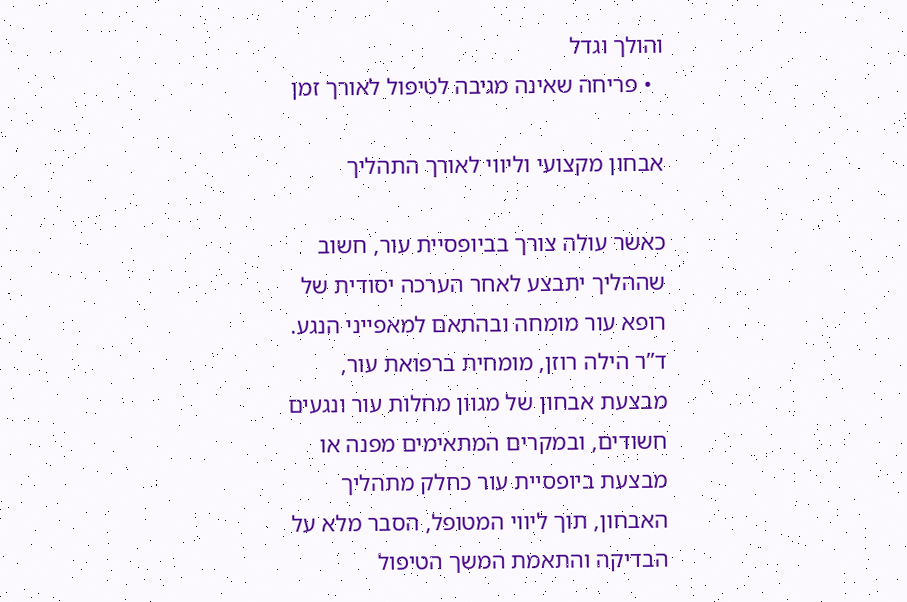והולך וגדל
  • פריחה שאינה מגיבה לטיפול לאורך זמן

אבחון מקצועי וליווי לאורך התהליך

כאשר עולה צורך בביופסיית עור, חשוב שההליך יתבצע לאחר הערכה יסודית של רופא עור מומחה ובהתאם למאפייני הנגע. ד”ר הילה רוזן, מומחית ברפואת עור, מבצעת אבחון של מגוון מחלות עור ונגעים חשודים, ובמקרים המתאימים מפנה או מבצעת ביופסיית עור כחלק מתהליך האבחון, תוך ליווי המטופל, הסבר מלא על הבדיקה והתאמת המשך הטיפול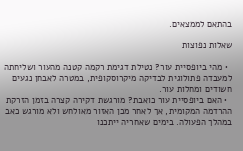בהתאם לממצאים.

שאלות נפוצות

  • מהי ביופסיית עור? נטילת דגימת רקמה קטנה מהעור ושליחתה למעבדה פתולוגית לבדיקה מיקרוסקופית, במטרה לאבחן נגעים חשודים ומחלות עור.
  • האם ביופסיית עור כואבת? מורגשת דקירה קצרה בזמן הזרקת ההרדמה המקומית, אך לאחר מכן האזור מאולחש ולא מורגש כאב במהלך הפעולה. בימים שאחריה ייתכנו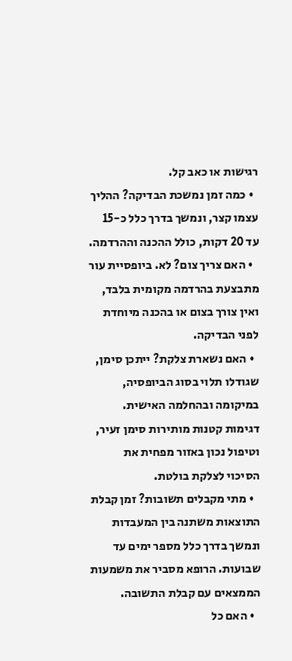רגישות או כאב קל.
  • כמה זמן נמשכת הבדיקה? ההליך עצמו קצר, ונמשך בדרך כלל כ-15 עד 20 דקות, כולל ההכנה וההרדמה.
  • האם צריך צום? לא. ביופסיית עור מתבצעת בהרדמה מקומית בלבד, ואין צורך בצום או בהכנה מיוחדת לפני הבדיקה.
  • האם נשארת צלקת? ייתכן סימן, שגודלו תלוי בסוג הביופסיה, במיקומה ובהחלמה האישית. דגימות קטנות מותירות סימן זעיר, וטיפול נכון באזור מפחית את הסיכוי לצלקת בולטת.
  • מתי מקבלים תשובות? זמן קבלת התוצאות משתנה בין המעבדות ונמשך בדרך כלל מספר ימים עד שבועות. הרופא מסביר את משמעות הממצאים עם קבלת התשובה.
  • האם כל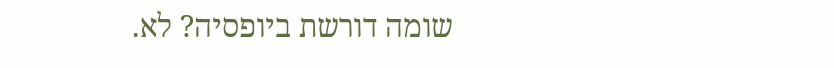שומה דורשת ביופסיה? לא.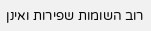רוב השומות שפירות ואינן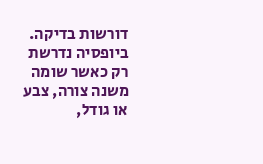דורשות בדיקה. ביופסיה נדרשת רק כאשר שומה משנה צורה, צבע או גודל,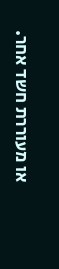או מעוררת חשד אחר.